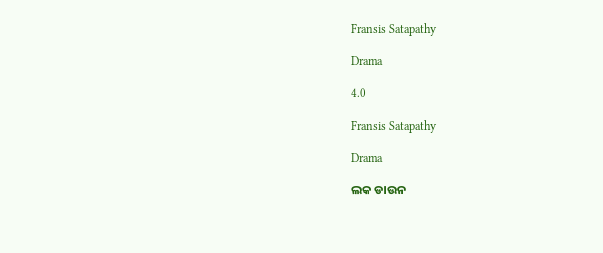Fransis Satapathy

Drama

4.0

Fransis Satapathy

Drama

ଲକ ଡାଉନ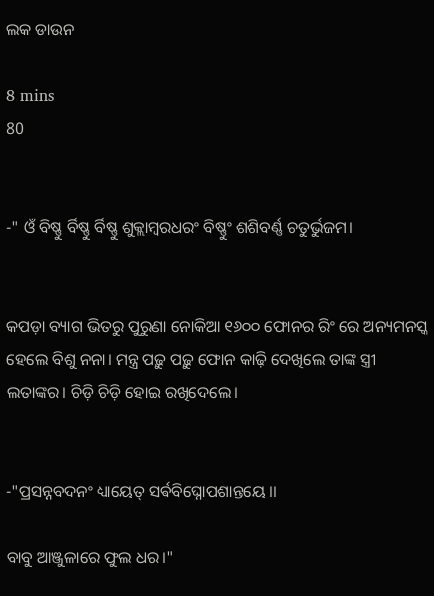ଲକ ଡାଉନ

8 mins
80


-" ଓଁ ବିଷ୍ଣୁ ର୍ବିଷ୍ଣୁ ର୍ବିଷ୍ଣୁ ଶୁକ୍ଲାମ୍ବରଧରଂ ବିଷ୍ଣୁଂ ଶଶିବର୍ଣ୍ଣ ଚତୁର୍ଭୁଜମ।


କପଡ଼ା ବ୍ୟାଗ ଭିତରୁ ପୁରୁଣା ନୋକିଆ ୧୬୦୦ ଫୋନର ରିଂ ରେ ଅନ୍ୟମନସ୍କ ହେଲେ ବିଶୁ ନନା। ମନ୍ତ୍ର ପଢ଼ୁ ପଢ଼ୁ ଫୋନ କାଢ଼ି ଦେଖିଲେ ତାଙ୍କ ସ୍ତ୍ରୀ ଲତାଙ୍କର। ଚିଡ଼ି ଚିଡ଼ି ହୋଇ ରଖିଦେଲେ।


-"ପ୍ରସନ୍ନବଦନଂ ଧ୍ୟାୟେତ୍ ସର୍ଵବିଘ୍ନୋପଶାନ୍ତୟେ ।।

ବାବୁ ଆଞ୍ଜୁଳାରେ ଫୁଲ ଧର।"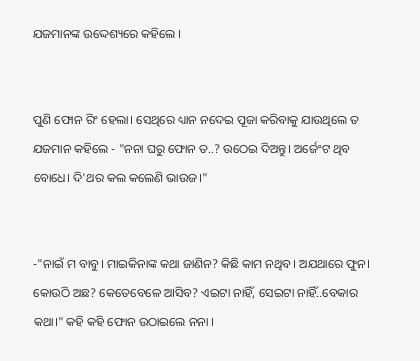ଯଜମାନଙ୍କ ଉଦ୍ଦେଶ୍ୟରେ କହିଲେ ।


ପୁଣି ଫୋନ ରିଂ ହେଲା। ସେଥିରେ ଧ୍ୟାନ ନଦେଇ ପୂଜା କରିବାକୁ ଯାଉଥିଲେ ତ ଯଜମାନ କହିଲେ - "ନନା ଘରୁ ଫୋନ ତ..? ଉଠେଇ ଦିଅନ୍ତୁ। ଅର୍ଜେଂଟ ଥିବ ବୋଧେ। ଦି'ଥର କଲ କଲେଣି ଭାଉଜ।"


-"ନାଇଁ ମ ବାବୁ। ମାଇକିନାଙ୍କ କଥା ଜାଣିନ? କିଛି କାମ ନଥିବ। ଅଯଥାରେ ଫୁନ। କୋଉଠି ଅଛ? କେତେବେଳେ ଆସିବ? ଏଇଟା ନାହିଁ, ସେଇଟା ନାହିଁ..ବେକାର କଥା।" କହି କହି ଫୋନ ଉଠାଇଲେ ନନା ।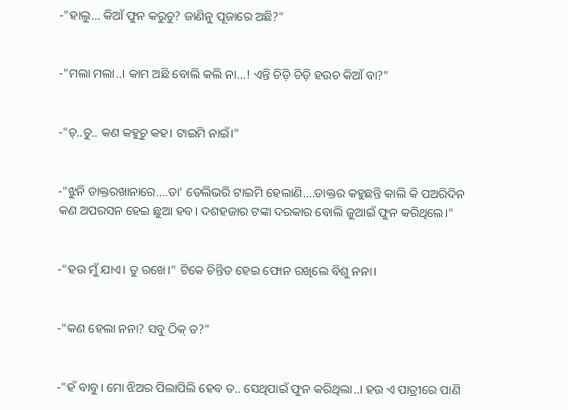-"ହାଲୁ... କିଆଁ ଫୁନ କରୁଚୁ? ଜାଣିନୁ ପୂଜାରେ ଅଛି?"


-"ମଲା ମଲା..। କାମ ଅଛି ବୋଲି କଲି ନା...! ଏନ୍ତି ଚିଡ଼ି ଚିଡ଼ି ହଉଚ କିଆଁ ବା?"


-"ଚ୍..ଚୁ.. କଣ କହୁଚୁ କହ। ଟାଇମି ନାଇଁ।"


-"ଝୁନି ଡାକ୍ତରଖାନାରେ....ତା' ଡେଲିଭରି ଟାଇମି ହେଲାଣି....ଡାକ୍ତର କହୁଛନ୍ତି କାଲି କି ପଅରିଦିନ କଣ ଅପରସନ ହେଇ ଛୁଆ ହବ। ଦଶହଜାର ଟଙ୍କା ଦରକାର ବୋଲି ଜୁଆଇଁ ଫୁନ କରିଥିଲେ।"


-"ହଉ ମୁଁ ଯାଏ। ତୁ ରଖେ।" ଟିକେ ଚିନ୍ତିତ ହେଇ ଫୋନ ରଖିଲେ ବିଶୁ ନନା।


-"କଣ ହେଲା ନନା? ସବୁ ଠିକ୍ ତ?"


-"ହଁ ବାବୁ। ମୋ ଝିଅର ପିଲାପିଲି ହେବ ତ.. ସେଥିପାଇଁ ଫୁନ କରିଥିଲା..। ହଉ ଏ ପାତ୍ରୀରେ ପାଣି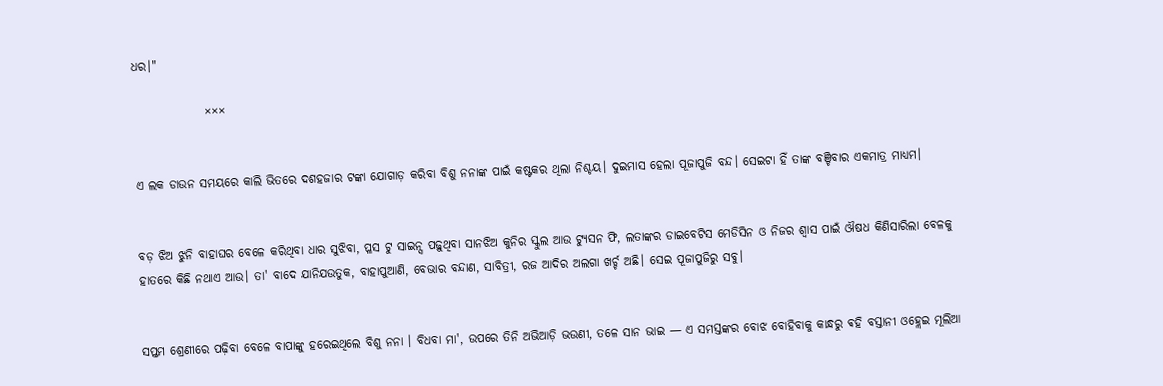ଧର।"

               ×××


ଏ ଲକ ଡାଉନ ସମୟରେ କାଲି ଭିତରେ ଦଶହଜାର ଟଙ୍କା ଯୋଗାଡ଼ କରିବା ବିଶୁ ନନାଙ୍କ ପାଇଁ କଷ୍ଟକର ଥିଲା ନିଶ୍ଚୟ। ଦୁଇମାସ ହେଲା ପୂଜାପୁଜି ବନ୍ଦ। ସେଇଟା ହିଁ ତାଙ୍କ ବଞ୍ଚିବାର ଏକମାତ୍ର ମାଧ୍ୟମ।


ବଡ଼ ଝିଅ ଝୁନି ବାହାଘର ବେଳେ କରିଥିବା ଧାର ସୁଝିବା, ପ୍ଳସ ଟୁ ସାଇନ୍ସ ପଢ଼ୁଥିବା ସାନଝିଅ କୁନିର ସ୍କୁଲ ଆଉ ଟ୍ୟୁସନ ଫି, ଲତାଙ୍କର ଡାଇବେଟିସ ମେଡିସିନ ଓ ନିଜର ଶ୍ବାସ ପାଇଁ ଔଷଧ କିଣିସାରିଲା ବେଳକୁ ହାତରେ କିଛି ନଥାଏ ଆଉ। ତା' ବାଦେ ଯାନିଯଉତୁକ, ବାହାପୁଆଣି, ବେଭାର ବନ୍ଦାଣ, ସାବିତ୍ରୀ, ରଜ ଆଦିର ଅଲଗା ଖର୍ଚ୍ଚ ଅଛି। ସେଇ ପୂଜାପୁଜିରୁ ସବୁ।


ସପ୍ତମ ଶ୍ରେଣୀରେ ପଢ଼ିବା ବେଳେ ବାପାଙ୍କୁ ହରେଇଥିଲେ ବିଶୁ ନନା । ବିଧବା ମା', ଉପରେ ତିନି ଅଭିଆଡ଼ି ଭଉଣୀ, ତଳେ ସାନ ଭାଇ — ଏ ସମସ୍ତଙ୍କର ବୋଝ ବୋହିବାକୁ କାନ୍ଧରୁ ଵହି ବସ୍ତାନୀ ଓହ୍ଲେଇ ମୂଲିଆ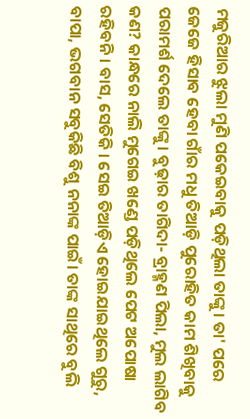ମଜୁରିଆର ଝୁଲା ମୁଣି ପକେଇବାକୁ ପଡ଼ିଥିଲା ତାଙ୍କୁ। ତା' ପରେ ଜେଜେ ହିସାବ ହେବା ଗାଁର ମଧୁ ତିଆଡ଼ି ପୁରୋହିତ କାମ ଶିଖିବାକୁ ପରାମର୍ଶ ଦେଲେ ତାଙ୍କୁ। ବୁଢ଼ାର ତାଗିଦା- ବ୍ରାହ୍ମଣ ପିଲା, ମୁଲ ଲାଗିବ କଣ? କାନ୍ଧରେ ନାଲି ମୁଗେଇ ଖଣ୍ଡେ ପଡ଼ିଥିଲେ ପେଟ ଅପୋଷା ରହିବନି। ବାସ, ସେତିକି । ସେଇ ତିଆଡ଼ିଏ ହୋଇଯାଇଥିଲେ ଗୁରୁ, ବାପା, ଭଗବାନ ସବୁକିଛି ବିଶୁ ନନାଙ୍କ ପାଇଁ। ତାଙ୍କ ସାଥିରେ ବୁଲି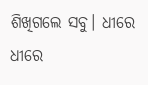ଶିଖିଗଲେ ସବୁ। ଧୀରେ ଧୀରେ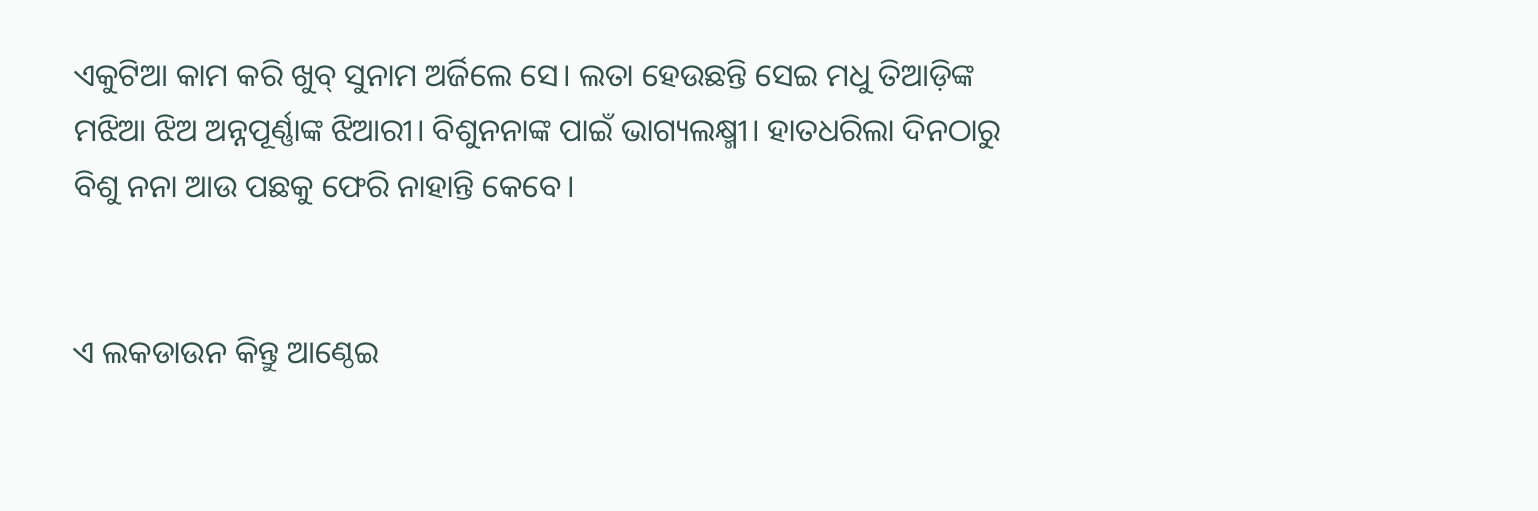ଏକୁଟିଆ କାମ କରି ଖୁବ୍ ସୁନାମ ଅର୍ଜିଲେ ସେ। ଲତା ହେଉଛନ୍ତି ସେଇ ମଧୁ ତିଆଡ଼ିଙ୍କ ମଝିଆ ଝିଅ ଅନ୍ନପୂର୍ଣ୍ଣାଙ୍କ ଝିଆରୀ। ବିଶୁନନାଙ୍କ ପାଇଁ ଭାଗ୍ୟଲକ୍ଷ୍ମୀ। ହାତଧରିଲା ଦିନଠାରୁ ବିଶୁ ନନା ଆଉ ପଛକୁ ଫେରି ନାହାନ୍ତି କେବେ।


ଏ ଲକଡାଉନ କିନ୍ତୁ ଆଣ୍ଠେଇ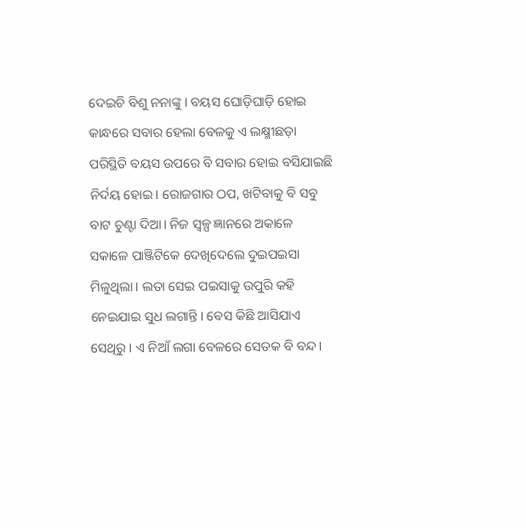ଦେଇଚି ବିଶୁ ନନାଙ୍କୁ। ବୟସ ଘୋଡ଼ିଘାଡ଼ି ହୋଇ କାନ୍ଧରେ ସବାର ହେଲା ବେଳକୁ ଏ ଲକ୍ଷ୍ମୀଛଡ଼ା ପରିସ୍ଥିତି ବୟସ ଉପରେ ବି ସବାର ହୋଇ ବସିଯାଇଛି ନିର୍ଦୟ ହୋଇ। ରୋଜଗାର ଠପ, ଖଟିବାକୁ ବି ସବୁ ବାଟ ଚୁଣ୍ଟା ଦିଆ। ନିଜ ସ୍ୱଳ୍ପ ଜ୍ଞାନରେ ଅକାଳେ ସକାଳେ ପାଞ୍ଜିଟିକେ ଦେଖିଦେଲେ ଦୁଇପଇସା ମିଳୁଥିଲା। ଲତା ସେଇ ପଇସାକୁ ଉପୁରି କହି ନେଇଯାଇ ସୁଧ ଲଗାନ୍ତି। ବେସ କିଛି ଆସିଯାଏ ସେଥିରୁ। ଏ ନିଆଁ ଲଗା ବେଳରେ ସେତକ ବି ବନ୍ଦ।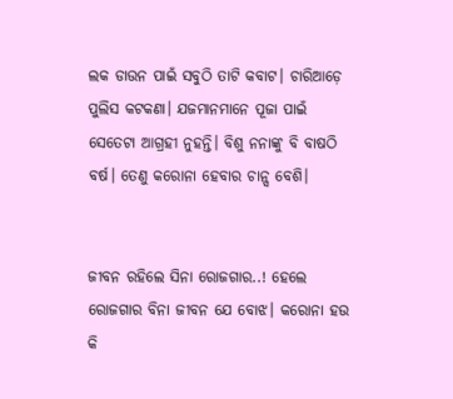ଲକ ଡାଉନ ପାଇଁ ସବୁଠି ତାଟି କବାଟ। ଚାରିଆଡ଼େ ପୁଲିସ କଟକଣା। ଯଜମାନମାନେ ପୂଜା ପାଇଁ ସେତେଟା ଆଗ୍ରହୀ ନୁହନ୍ତି। ବିଶୁ ନନାଙ୍କୁ ବି ବାଷଠି ବର୍ଷ। ତେଣୁ କରୋନା ହେବାର ଚାନ୍ସ ବେଶି।


ଜୀବନ ରହିଲେ ସିନା ରୋଜଗାର..! ହେଲେ ରୋଜଗାର ବିନା ଜୀବନ ଯେ ବୋଝ। କରୋନା ହଉ କି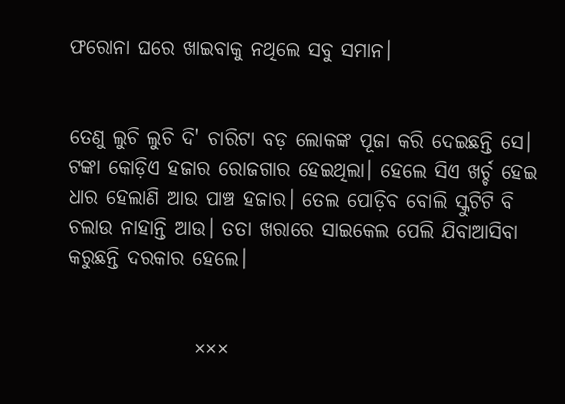ଫରୋନା ଘରେ ଖାଇବାକୁ ନଥିଲେ ସବୁ ସମାନ।


ତେଣୁ ଲୁଚି ଲୁଚି ଦି' ଚାରିଟା ବଡ଼ ଲୋକଙ୍କ ପୂଜା କରି ଦେଇଛନ୍ତି ସେ। ଟଙ୍କା କୋଡ଼ିଏ ହଜାର ରୋଜଗାର ହେଇଥିଲା। ହେଲେ ସିଏ ଖର୍ଚ୍ଚ ହେଇ ଧାର ହେଲାଣି ଆଉ ପାଞ୍ଚ ହଜାର। ତେଲ ପୋଡ଼ିବ ବୋଲି ସ୍କୁଟିଟି ବି ଚଲାଉ ନାହାନ୍ତି ଆଉ। ତତା ଖରାରେ ସାଇକେଲ ପେଲି ଯିବାଆସିବା କରୁଛନ୍ତି ଦରକାର ହେଲେ।


                ×××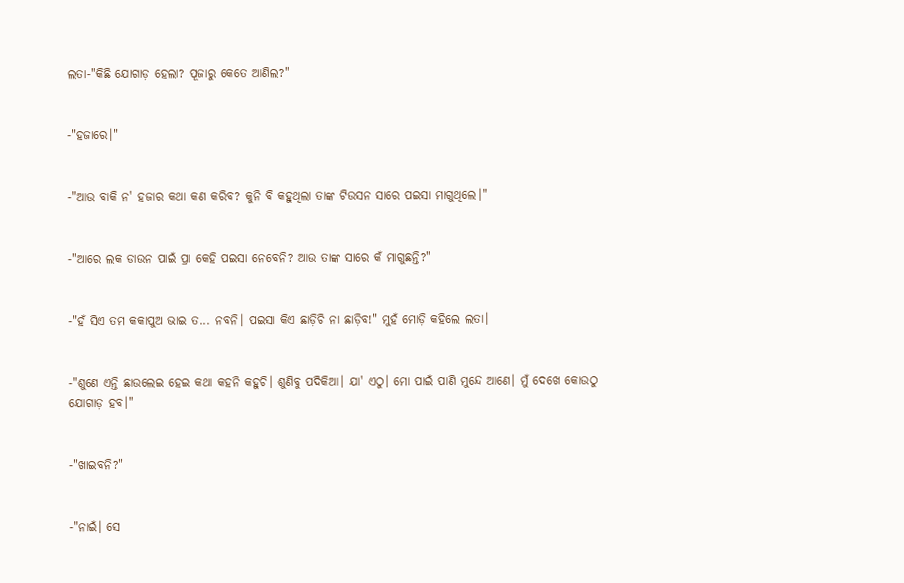ଲତା-"କିଛି ଯୋଗାଡ଼ ହେଲା? ପୂଜାରୁ କେତେ ଆଣିଲ?"


-"ହଜାରେ।"


-"ଆଉ ବାକି ନ' ହଜାର କଥା କଣ କରିବ? କୁନି ବି କହୁଥିଲା ତାଙ୍କ ଟିଉସନ ସାରେ ପଇସା ମାଗୁଥିଲେ।"


-"ଆରେ ଲକ ଡାଉନ ପାଇଁ ପ୍ରା କେହି ପଇସା ନେବେନି? ଆଉ ତାଙ୍କ ସାରେ କଁ ମାଗୁଛନ୍ତି?"


-"ହଁ ସିଏ ତମ କକାପୁଅ ଭାଇ ତ... ନବନି। ପଇସା କିଏ ଛାଡ଼ିଚି ନା ଛାଡ଼ିବ!" ମୁହଁ ମୋଡ଼ି କହିଲେ ଲତା।


-"ଶୁଣେ ଏନ୍ତି ଛାଉଲେଇ ହେଇ କଥା କହନି କହୁଚି। ଶୁଣିବୁ ପଦିକିଆ। ଯା' ଏଠୁ। ମୋ ପାଇଁ ପାଣି ମୁନ୍ଦେ ଆଣେ। ମୁଁ ଦେଖେ କୋଉଠୁ ଯୋଗାଡ଼ ହବ।"


-"ଖାଇବନି?"


-"ନାଇଁ। ସେ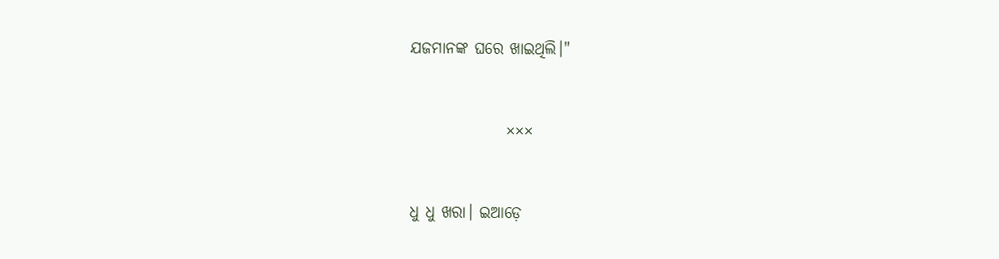ଯଜମାନଙ୍କ ଘରେ ଖାଇଥିଲି।"


               ×××


ଧୁ ଧୁ ଖରା। ଇଆଡ଼େ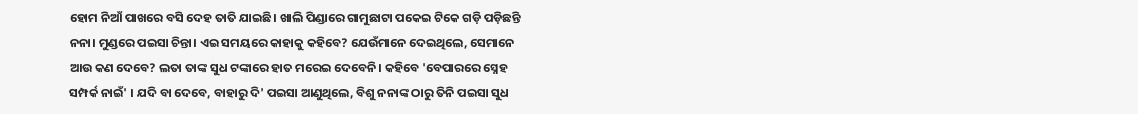ହୋମ ନିଆଁ ପାଖରେ ବସି ଦେହ ତାତି ଯାଇଛି। ଖାଲି ପିଣ୍ଡାରେ ଗାମୁଛାଟା ପକେଇ ଟିକେ ଗଡ଼ି ପଡ଼ିଛନ୍ତି ନନା। ମୁଣ୍ଡରେ ପଇସା ଚିନ୍ତା। ଏଇ ସମୟରେ କାହାକୁ କହିବେ? ଯେଉଁମାନେ ଦେଇଥିଲେ, ସେମାନେ ଆଉ କଣ ଦେବେ? ଲତା ତାଙ୍କ ସୁଧ ଟଙ୍କାରେ ହାତ ମରେଇ ଦେବେନି। କହିବେ 'ବେପାରରେ ସ୍ନେହ ସମ୍ପର୍କ ନାଇଁ' । ଯଦି ବା ଦେବେ, ବାହାରୁ ଦି' ପଇସା ଆଣୁଥିଲେ, ବିଶୁ ନନାଙ୍କ ଠାରୁ ତିନି ପଇସା ସୁଧ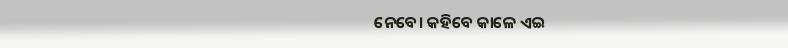ନେବେ। କହିବେ କାଳେ ଏଇ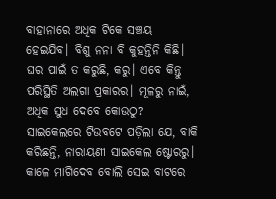ବାହାନାରେ ଅଧିକ ଟିକେ ସଞ୍ଚୟ ହେଇଯିବ। ବିଶୁ ନନା ବି କୁହନ୍ତିନି କିଛି। ଘର ପାଇଁ ତ କରୁଛି, କରୁ। ଏବେ କିନ୍ତୁ ପରିସ୍ଥିତି ଅଲଗା ପ୍ରକାରର। ମୂଳରୁ ନାଇଁ, ଅଧିକ ସୁଧ ଦେବେ କୋଉଠୁ? ସାଇକେଲରେ ଟିଉବଟେ ପଡ଼ିଲା ଯେ, ବାକି କରିଛନ୍ତି, ନାରାୟଣୀ ସାଇକେଲ ଷ୍ଟୋରରୁ। କାଳେ ମାଗିଦେବ ବୋଲି ସେଇ ବାଟରେ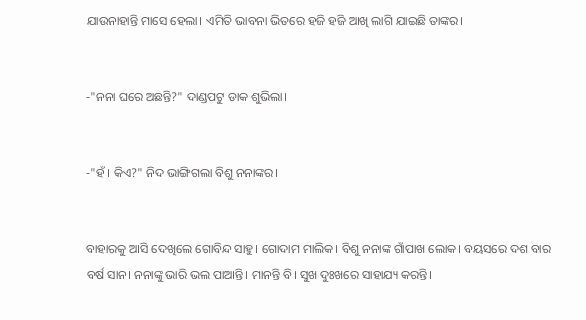ଯାଉନାହାନ୍ତି ମାସେ ହେଲା। ଏମିତି ଭାବନା ଭିତରେ ହଜି ହଜି ଆଖି ଲାଗି ଯାଇଛି ତାଙ୍କର।


-"ନନା ଘରେ ଅଛନ୍ତି?" ଦାଣ୍ଡପଟୁ ଡାକ ଶୁଭିଲା।


-"ହଁ । କିଏ?" ନିଦ ଭାଙ୍ଗିଗଲା ବିଶୁ ନନାଙ୍କର।


ବାହାରକୁ ଆସି ଦେଖିଲେ ଗୋବିନ୍ଦ ସାହୁ। ଗୋଦାମ ମାଲିକ। ବିଶୁ ନନାଙ୍କ ଗାଁପାଖ ଲୋକ। ବୟସରେ ଦଶ ବାର ବର୍ଷ ସାନ। ନନାଙ୍କୁ ଭାରି ଭଲ ପାଆନ୍ତି। ମାନନ୍ତି ବି। ସୁଖ ଦୁଃଖରେ ସାହାଯ୍ୟ କରନ୍ତି।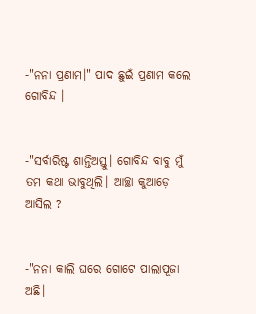-"ନନା ପ୍ରଣାମ।" ପାଦ ଛୁଇଁ ପ୍ରଣାମ କଲେ ଗୋବିନ୍ଦ ।


-"ସର୍ବାରିଷ୍ଟ ଶାନ୍ତିଅସ୍ତୁ। ଗୋବିନ୍ଦ ବାବୁ ମୁଁ ତମ କଥା ଭାବୁଥିଲି। ଆଚ୍ଛା କୁଆଡ଼େ ଆସିଲ ?


-"ନନା କାଲି ଘରେ ଗୋଟେ ପାଲାପୂଜା ଅଛି।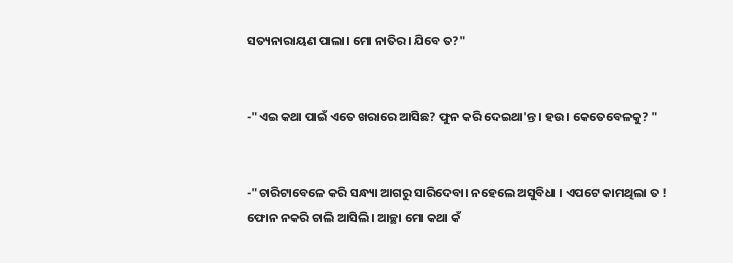ସତ୍ୟନାରାୟଣ ପାଲା। ମୋ ନାତିର। ଯିବେ ତ?"


-"ଏଇ କଥା ପାଇଁ ଏତେ ଖରାରେ ଆସିଛ? ଫୁନ କରି ଦେଇଥା'ନ୍ତ। ହଉ। କେତେବେଳକୁ? "


-"ଚାରିଟାବେଳେ କରି ସନ୍ଧ୍ୟା ଆଗରୁ ସାରିଦେବା। ନହେଲେ ଅସୁବିଧା । ଏପଟେ କାମଥିଲା ତ ! ଫୋନ ନକରି ଚାଲି ଆସିଲି। ଆଚ୍ଛା ମୋ କଥା କଁ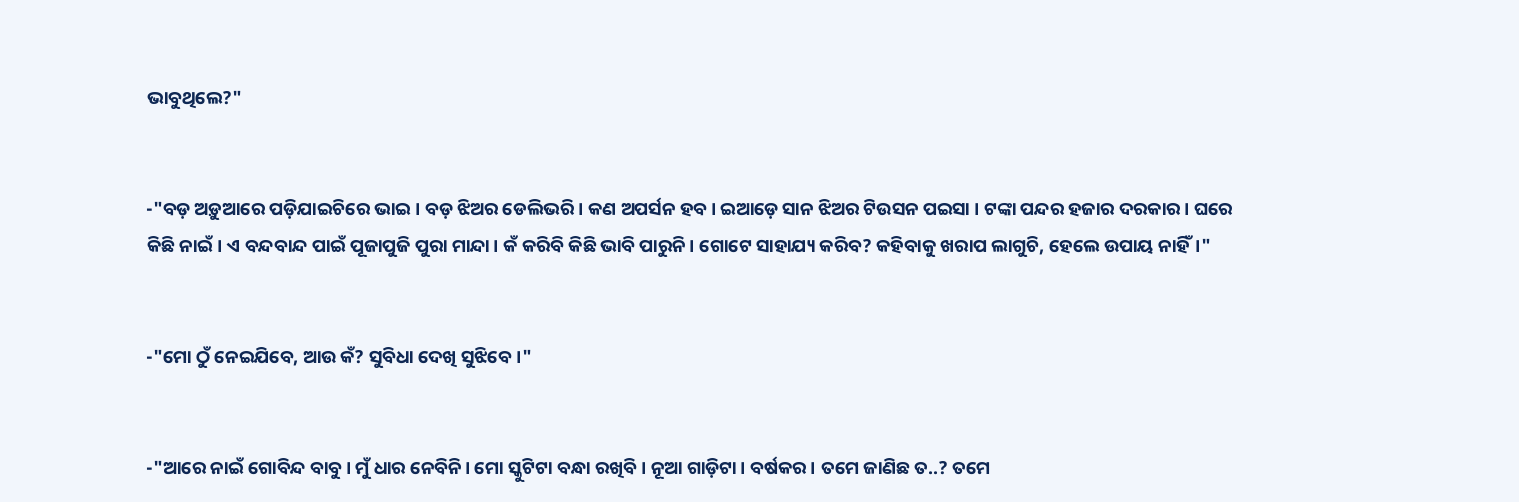ଭାବୁଥିଲେ?"


-"ବଡ଼ ଅଡ଼ୁଆରେ ପଡ଼ିଯାଇଚିରେ ଭାଇ। ବଡ଼ ଝିଅର ଡେଲିଭରି। କଣ ଅପର୍ସନ ହବ। ଇଆଡ଼େ ସାନ ଝିଅର ଟିଉସନ ପଇସା । ଟଙ୍କା ପନ୍ଦର ହଜାର ଦରକାର। ଘରେ କିଛି ନାଇଁ। ଏ ବନ୍ଦବାନ୍ଦ ପାଇଁ ପୂଜାପୁଜି ପୁରା ମାନ୍ଦା। କଁ କରିବି କିଛି ଭାବି ପାରୁନି। ଗୋଟେ ସାହାଯ୍ୟ କରିବ? କହିବାକୁ ଖରାପ ଲାଗୁଚି, ହେଲେ ଉପାୟ ନାହିଁ।"


-"ମୋ ଠୁଁ ନେଇଯିବେ, ଆଉ କଁ? ସୁବିଧା ଦେଖି ସୁଝିବେ।"


-"ଆରେ ନାଇଁ ଗୋବିନ୍ଦ ବାବୁ। ମୁଁ ଧାର ନେବିନି। ମୋ ସ୍କୁଟିଟା ବନ୍ଧା ରଖିବି। ନୂଆ ଗାଡ଼ିଟା। ବର୍ଷକର। ତମେ ଜାଣିଛ ତ..? ତମେ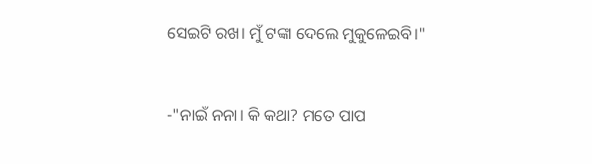ସେଇଟି ରଖ। ମୁଁ ଟଙ୍କା ଦେଲେ ମୁକୁଳେଇବି।"


-"ନାଇଁ ନନା। କି କଥା? ମତେ ପାପ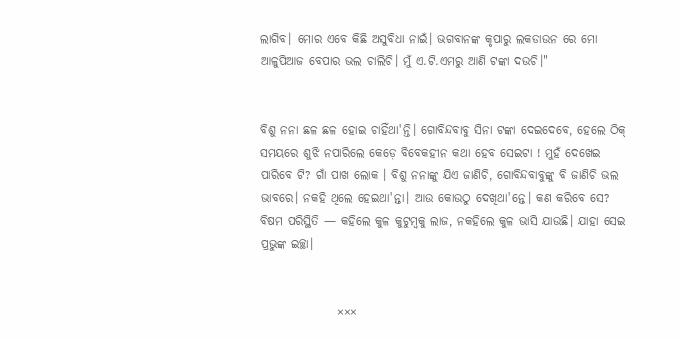ଲାଗିବ। ମୋର ଏବେ କିଛି ଅସୁବିଧା ନାଇଁ। ଭଗବାନଙ୍କ କୃପାରୁ ଲକଡାଉନ ରେ ମୋ ଆଳୁପିଆଜ ବେପାର ଭଲ ଚାଲିଚି। ମୁଁ ଏ.ଟି.ଏମରୁ ଆଣି ଟଙ୍କା ଦଉଚି।"


ବିଶୁ ନନା ଛଳ ଛଳ ହୋଇ ଚାହିଁଥା'ନ୍ତି। ଗୋବିନ୍ଦବାବୁ ସିନା ଟଙ୍କା ଦେଇଦେବେ, ହେଲେ ଠିକ୍ ସମୟରେ ଶୁଝି ନପାରିଲେ କେଡ଼େ ବିବେକହୀନ କଥା ହେବ ସେଇଟା ! ମୁହଁ ଦେଖେଇ ପାରିବେ ଟି? ଗାଁ ପାଖ ଲୋକ । ବିଶୁ ନନାଙ୍କୁ ଯିଏ ଜାଣିଚି, ଗୋବିନ୍ଦବାବୁଙ୍କୁ ବି ଜାଣିଚି ଭଲ ଭାବରେ। ନକହି ଥିଲେ ହେଇଥା'ନ୍ତା। ଆଉ କୋଉଠୁ ଦେଖିଥା'ନ୍ତେ। କଣ କରିବେ ସେ? ବିଷମ ପରିସ୍ଥିତି — କହିଲେ କୁଳ କୁଟୁମ୍ବକୁ ଲାଜ, ନକହିଲେ କୁଳ ଭାସି ଯାଉଛି। ଯାହା ସେଇ ପ୍ରଭୁଙ୍କ ଇଚ୍ଛା।


                ×××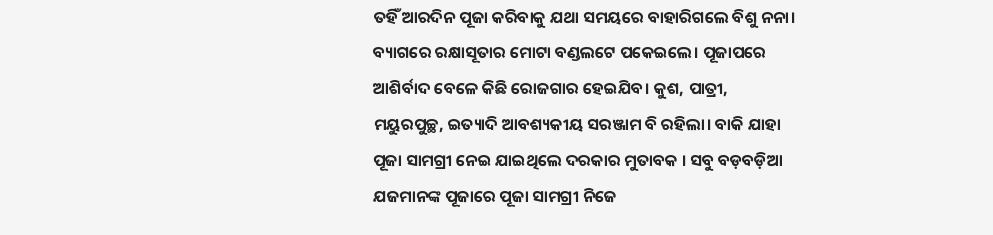ତହିଁ ଆରଦିନ ପୂଜା କରିବାକୁ ଯଥା ସମୟରେ ବାହାରିଗଲେ ବିଶୁ ନନା। ବ୍ୟାଗରେ ରକ୍ଷାସୂତାର ମୋଟା ବଣ୍ଡଲଟେ ପକେଇଲେ। ପୂଜାପରେ ଆଶିର୍ବାଦ ବେଳେ କିଛି ରୋଜଗାର ହେଇଯିବ। କୁଶ, ପାତ୍ରୀ, ମୟୁରପୁଚ୍ଛ, ଇତ୍ୟାଦି ଆବଶ୍ୟକୀୟ ସରଞ୍ଜାମ ବି ରହିଲା। ବାକି ଯାହା ପୂଜା ସାମଗ୍ରୀ ନେଇ ଯାଇଥିଲେ ଦରକାର ମୁତାବକ । ସବୁ ବଡ଼ବଡ଼ିଆ ଯଜମାନଙ୍କ ପୂଜାରେ ପୂଜା ସାମଗ୍ରୀ ନିଜେ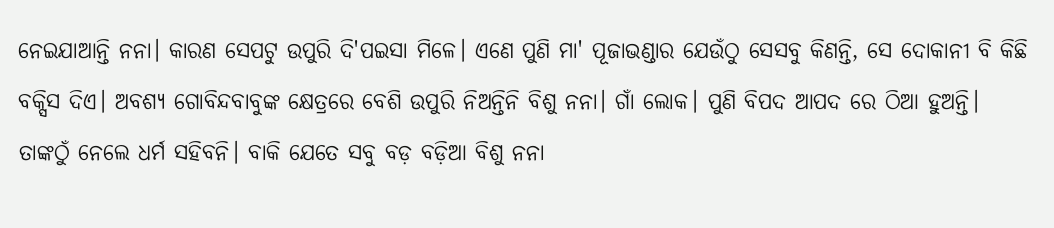ନେଇଯାଆନ୍ତି ନନା। କାରଣ ସେପଟୁ ଉପୁରି ଦି'ପଇସା ମିଳେ। ଏଣେ ପୁଣି ମା' ପୂଜାଭଣ୍ଡାର ଯେଉଁଠୁ ସେସବୁ କିଣନ୍ତି, ସେ ଦୋକାନୀ ବି କିଛି ବକ୍ସିସ ଦିଏ। ଅବଶ୍ୟ ଗୋବିନ୍ଦବାବୁଙ୍କ କ୍ଷେତ୍ରରେ ବେଶି ଉପୁରି ନିଅନ୍ତିନି ବିଶୁ ନନା। ଗାଁ ଲୋକ। ପୁଣି ବିପଦ ଆପଦ ରେ ଠିଆ ହୁଅନ୍ତି। ତାଙ୍କଠୁଁ ନେଲେ ଧର୍ମ ସହିବନି। ବାକି ଯେତେ ସବୁ ବଡ଼ ବଡ଼ିଆ ବିଶୁ ନନା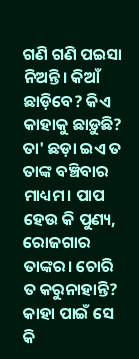ଗଣି ଗଣି ପଇସା ନିଅନ୍ତି। କିଆଁ ଛାଡ଼ିବେ? କିଏ କାହାକୁ ଛାଡ଼ୁଛି? ତା' ଛଡ଼ା ଇଏ ତ ତାଙ୍କ ବଞ୍ଚିବାର ମାଧ୍ୟମ। ପାପ ହେଉ କି ପୁଣ୍ୟ, ରୋଜଗାର ତାଙ୍କର। ଚୋରି ତ କରୁନାହାନ୍ତି? କାହା ପାଇଁ ସେ କି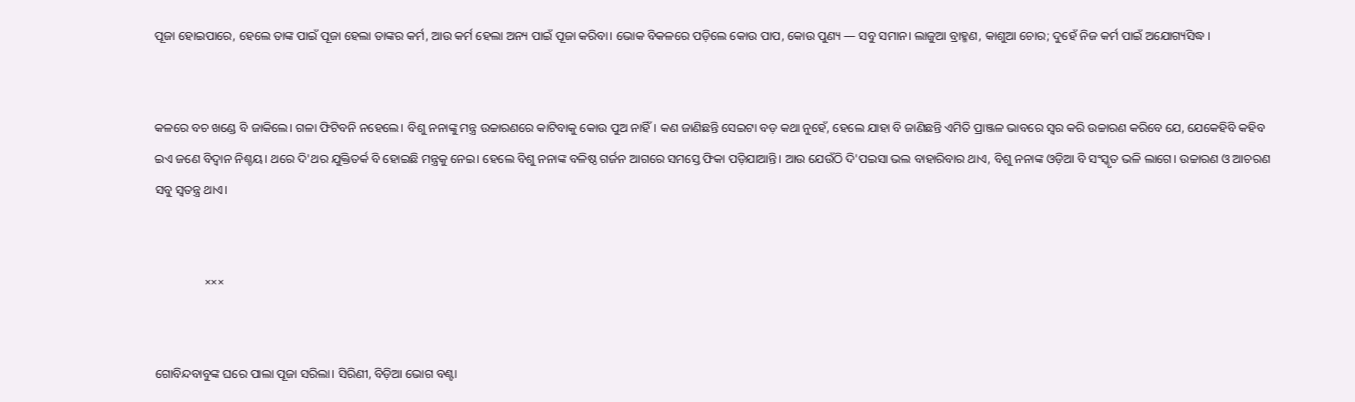ପୂଜା ହୋଇପାରେ, ହେଲେ ତାଙ୍କ ପାଇଁ ପୂଜା ହେଲା ତାଙ୍କର କର୍ମ, ଆଉ କର୍ମ ହେଲା ଅନ୍ୟ ପାଇଁ ପୂଜା କରିବା। ଭୋକ ବିକଳରେ ପଡ଼ିଲେ କୋଉ ପାପ, କୋଉ ପୁଣ୍ୟ — ସବୁ ସମାନ। ଲାଜୁଆ ବ୍ରାହ୍ମଣ, କାଶୁଆ ଚୋର; ଦୁହେଁ ନିଜ କର୍ମ ପାଇଁ ଅଯୋଗ୍ୟସିଦ୍ଧ ।


କଳରେ ବଚ ଖଣ୍ଡେ ବି ଜାକିଲେ। ଗଳା ଫିଟିବନି ନହେଲେ। ବିଶୁ ନନାଙ୍କୁ ମନ୍ତ୍ର ଉଚ୍ଚାରଣରେ କାଟିବାକୁ କୋଉ ପୁଅ ନାହିଁ। କଣ ଜାଣିଛନ୍ତି ସେଇଟା ବଡ଼ କଥା ନୁହେଁ, ହେଲେ ଯାହା ବି ଜାଣିଛନ୍ତି ଏମିତି ପ୍ରାଞ୍ଜଳ ଭାବରେ ସ୍ୱର କରି ଉଚ୍ଚାରଣ କରିବେ ଯେ, ଯେକେହିବି କହିବ ଇଏ ଜଣେ ବିଦ୍ୱାନ ନିଶ୍ଚୟ। ଥରେ ଦି'ଥର ଯୁକ୍ତିତର୍କ ବି ହୋଇଛି ମନ୍ତ୍ରକୁ ନେଇ। ହେଲେ ବିଶୁ ନନାଙ୍କ ବଳିଷ୍ଠ ଗର୍ଜନ ଆଗରେ ସମସ୍ତେ ଫିକା ପଡ଼ିଯାଆନ୍ତି। ଆଉ ଯେଉଁଠି ଦି'ପଇସା ଭଲ ବାହାରିବାର ଥାଏ, ବିଶୁ ନନାଙ୍କ ଓଡ଼ିଆ ବି ସଂସ୍କୃତ ଭଳି ଲାଗେ। ଉଚ୍ଚାରଣ ଓ ଆଚରଣ ସବୁ ସ୍ୱତନ୍ତ୍ର ଥାଏ।


                ×××


ଗୋବିନ୍ଦବାବୁଙ୍କ ଘରେ ପାଲା ପୂଜା ସରିଲା। ସିରିଣୀ, ବିଡ଼ିଆ ଭୋଗ ବଣ୍ଟା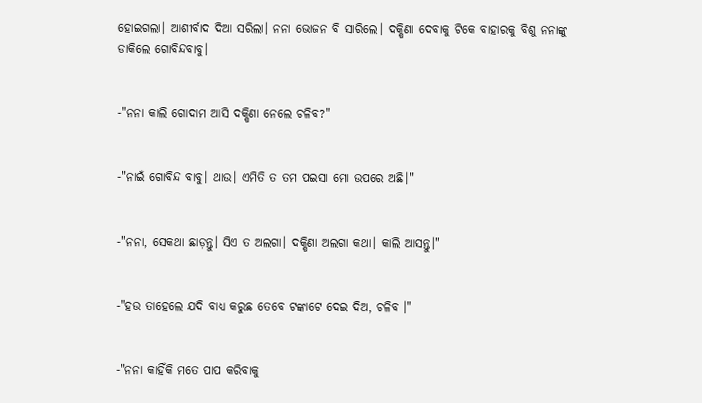ହୋଇଗଲା। ଆଶୀର୍ବାଦ ଦିଆ ସରିଲା। ନନା ଭୋଜନ ବି ସାରିଲେ। ଦକ୍ଷିଣା ଦେବାକୁ ଟିକେ ବାହାରକୁ ବିଶୁ ନନାଙ୍କୁ ଡାକିଲେ ଗୋବିନ୍ଦବାବୁ।


-"ନନା କାଲି ଗୋଦାମ ଆସି ଦକ୍ଷିଣା ନେଲେ ଚଳିବ?"


-"ନାଇଁ ଗୋବିନ୍ଦ ବାବୁ। ଥାଉ। ଏମିତି ତ ତମ ପଇସା ମୋ ଉପରେ ଅଛି।"


-"ନନା, ସେକଥା ଛାଡ଼ନ୍ତୁ। ସିଏ ତ ଅଲଗା। ଦକ୍ଷିଣା ଅଲଗା କଥା। କାଲି ଆସନ୍ତୁ।"


-"ହଉ ତାହେଲେ ଯଦି ବାଧ୍ୟ କରୁଛ ତେବେ ଟଙ୍କାଟେ ଦେଇ ଦିଅ, ଚଳିବ ।"


-"ନନା କାହିଁକି ମତେ ପାପ କରିବାକୁ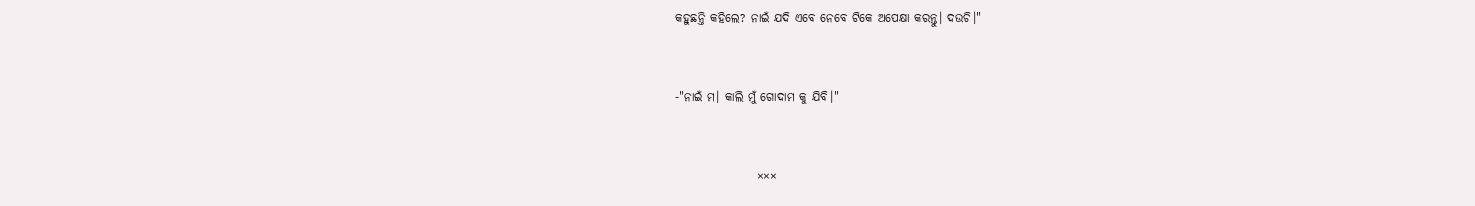କହୁଛନ୍ତି କହିଲେ? ନାଇଁ ଯଦି ଏବେ ନେବେ ଟିକେ ଅପେକ୍ଷା କରନ୍ତୁ। ଦଉଚି।"


-"ନାଇଁ ମ। କାଲି ମୁଁ ଗୋଦାମ କୁ ଯିବି।"


                 ×××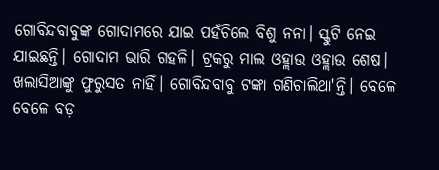ଗୋବିନ୍ଦବାବୁଙ୍କ ଗୋଦାମରେ ଯାଇ ପହଁଚିଲେ ବିଶୁ ନନା। ସ୍କୁଟି ନେଇ ଯାଇଛନ୍ତି। ଗୋଦାମ ଭାରି ଗହଳି। ଟ୍ରକରୁ ମାଲ ଓହ୍ଲାଉ ଓହ୍ଲାଉ ଶେଷ। ଖଲାସିଆଙ୍କୁ ଫୁରୁସତ ନାହିଁ। ଗୋବିନ୍ଦବାବୁ ଟଙ୍କା ଗଣିଚାଲିଥା'ନ୍ତି। ବେଳେ ବେଳେ ବଡ଼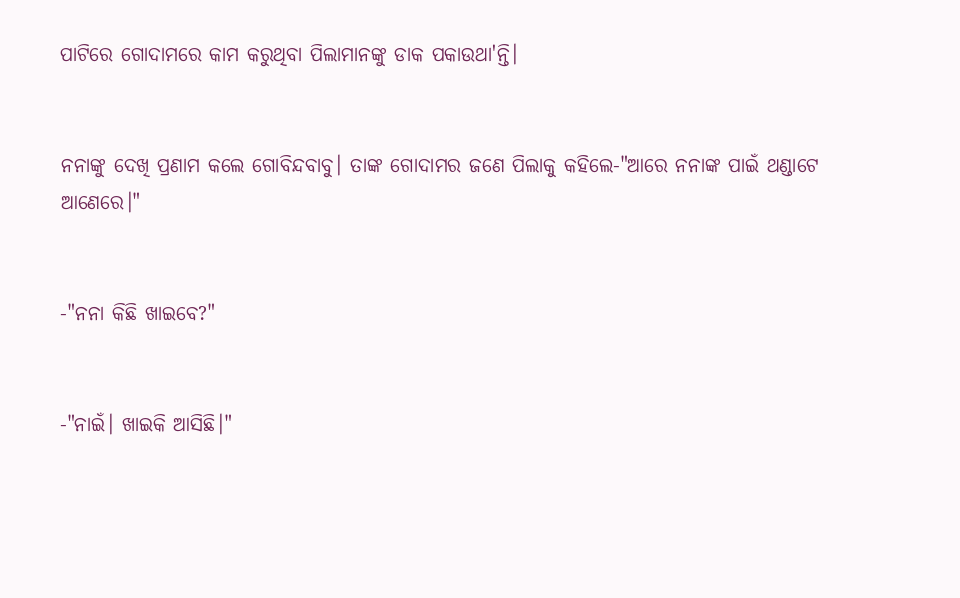ପାଟିରେ ଗୋଦାମରେ କାମ କରୁଥିବା ପିଲାମାନଙ୍କୁ ଡାକ ପକାଉଥା'ନ୍ତି।


ନନାଙ୍କୁ ଦେଖି ପ୍ରଣାମ କଲେ ଗୋବିନ୍ଦବାବୁ। ତାଙ୍କ ଗୋଦାମର ଜଣେ ପିଲାକୁ କହିଲେ-"ଆରେ ନନାଙ୍କ ପାଇଁ ଥଣ୍ଡାଟେ ଆଣେରେ।"


-"ନନା କିଛି ଖାଇବେ?"


-"ନାଇଁ। ଖାଇକି ଆସିଛି।"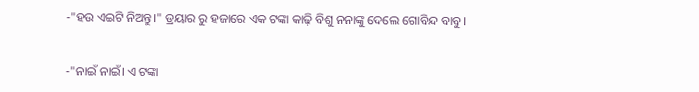-"ହଉ ଏଇଟି ନିଅନ୍ତୁ।" ଡ୍ରୟାର ରୁ ହଜାରେ ଏକ ଟଙ୍କା କାଢ଼ି ବିଶୁ ନନାଙ୍କୁ ଦେଲେ ଗୋବିନ୍ଦ ବାବୁ।


-"ନାଇଁ ନାଇଁ। ଏ ଟଙ୍କା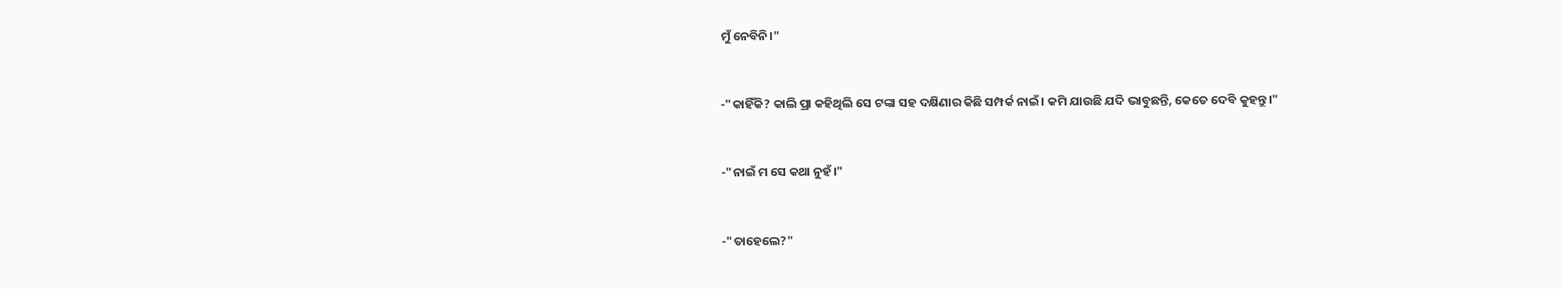ମୁଁ ନେବିନି।"


-"କାହିଁକି? କାଲି ପ୍ରା କହିଥିଲି ସେ ଟଙ୍କା ସହ ଦକ୍ଷିଣାର କିଛି ସମ୍ପର୍କ ନାଇଁ। କମି ଯାଉଛି ଯଦି ଭାବୁଛନ୍ତି, କେତେ ଦେବି କୁହନ୍ତୁ।"


-"ନାଇଁ ମ ସେ କଥା ନୁହଁ।"


-"ତାହେଲେ?"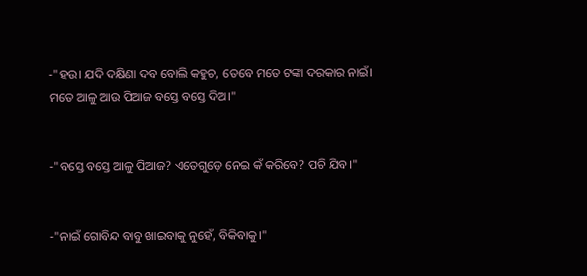-"ହଉ। ଯଦି ଦକ୍ଷିଣା ଦବ ବୋଲି କହୁଚ, ତେବେ ମତେ ଟଙ୍କା ଦରକାର ନାଇଁ। ମତେ ଆଳୁ ଆଉ ପିଆଜ ବସ୍ତେ ବସ୍ତେ ଦିଅ।"


-"ବସ୍ତେ ବସ୍ତେ ଆଳୁ ପିଆଜ? ଏତେଗୁଡ଼େ ନେଇ କଁ କରିବେ? ପଚି ଯିବ।"


-"ନାଇଁ ଗୋବିନ୍ଦ ବାବୁ ଖାଇବାକୁ ନୁହେଁ, ବିକିବାକୁ।"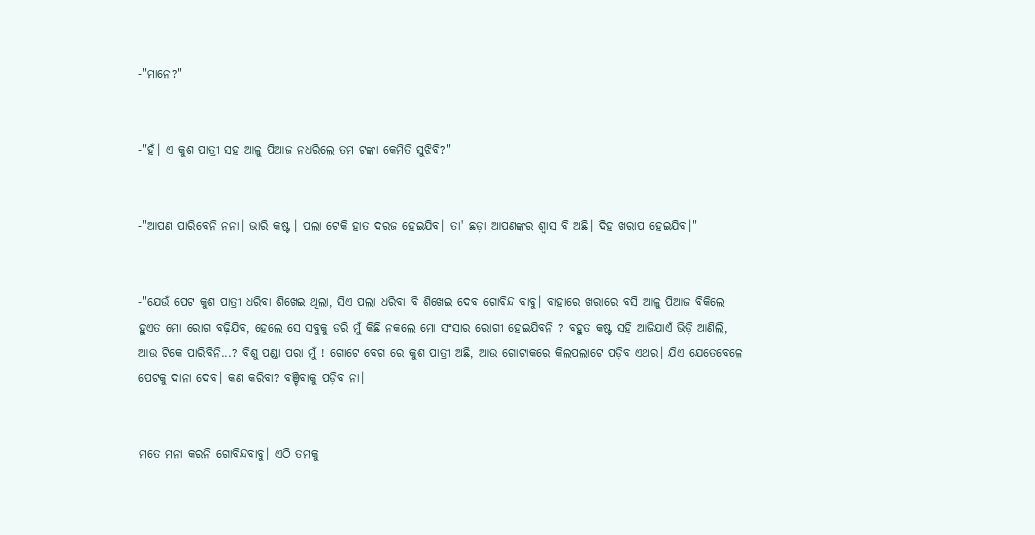-"ମାନେ?"


-"ହଁ। ଏ କୁଶ ପାତ୍ରୀ ସହ ଆଳୁ ପିଆଜ ନଧରିଲେ ତମ ଟଙ୍କା କେମିତି ସୁଝିବି?"


-"ଆପଣ ପାରିବେନି ନନା। ଭାରି କଷ୍ଟ । ପଲା ଟେକି ହାତ ଦରଜ ହେଇଯିବ। ତା' ଛଡ଼ା ଆପଣଙ୍କର ଶ୍ବାସ ବି ଅଛି। ଦିହ ଖରାପ ହେଇଯିବ।"


-"ଯେଉଁ ପେଟ କୁଶ ପାତ୍ରୀ ଧରିବା ଶିଖେଇ ଥିଲା, ସିଏ ପଲା ଧରିବା ବି ଶିଖେଇ ଦେବ ଗୋବିନ୍ଦ ବାବୁ। ବାହାରେ ଖରାରେ ବସି ଆଳୁ ପିଆଜ ବିକିଲେ ହୁଏତ ମୋ ରୋଗ ବଢ଼ିଯିବ, ହେଲେ ସେ ସବୁକୁ ଡରି ମୁଁ କିଛି ନକଲେ ମୋ ସଂସାର ରୋଗୀ ହେଇଯିବନି ? ବହୁତ କଷ୍ଟ ସହି ଆଜିଯାଏଁ ଭିଡ଼ି ଆଣିଲି, ଆଉ ଟିକେ ପାରିବିନି...? ବିଶୁ ପଣ୍ଡା ପରା ମୁଁ ! ଗୋଟେ ବେଗ ରେ କୁଶ ପାତ୍ରୀ ଅଛି, ଆଉ ଗୋଟାକରେ କିଲପଲାଟେ ପଡ଼ିବ ଏଥର। ଯିଏ ଯେତେବେଳେ ପେଟକୁ ଦାନା ଦେବ। କଣ କରିବା? ବଞ୍ଚିବାକୁ ପଡ଼ିବ ନା।


ମତେ ମନା କରନି ଗୋବିନ୍ଦବାବୁ। ଏଠି ତମକୁ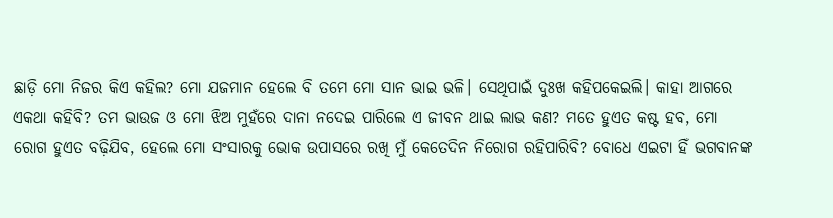ଛାଡ଼ି ମୋ ନିଜର କିଏ କହିଲ? ମୋ ଯଜମାନ ହେଲେ ବି ତମେ ମୋ ସାନ ଭାଇ ଭଳି। ସେଥିପାଇଁ ଦୁଃଖ କହିପକେଇଲି। କାହା ଆଗରେ ଏକଥା କହିବି? ତମ ଭାଉଜ ଓ ମୋ ଝିଅ ମୁହଁରେ ଦାନା ନଦେଇ ପାରିଲେ ଏ ଜୀବନ ଥାଇ ଲାଭ କଣ? ମତେ ହୁଏତ କଷ୍ଟ ହବ, ମୋ ରୋଗ ହୁଏତ ବଢ଼ିଯିବ, ହେଲେ ମୋ ସଂସାରକୁ ଭୋକ ଉପାସରେ ରଖି ମୁଁ କେତେଦିନ ନିରୋଗ ରହିପାରିବି? ବୋଧେ ଏଇଟା ହିଁ ଭଗବାନଙ୍କ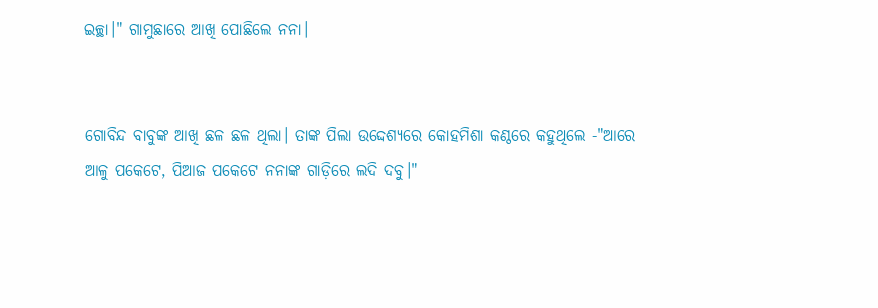ଇଚ୍ଛା।" ଗାମୁଛାରେ ଆଖି ପୋଛିଲେ ନନା।


ଗୋବିନ୍ଦ ବାବୁଙ୍କ ଆଖି ଛଳ ଛଳ ଥିଲା। ତାଙ୍କ ପିଲା ଉଦ୍ଦେଶ୍ୟରେ କୋହମିଶା କଣ୍ଠରେ କହୁଥିଲେ -"ଆରେ ଆଳୁ ପକେଟେ, ପିଆଜ ପକେଟେ ନନାଙ୍କ ଗାଡ଼ିରେ ଲଦି ଦବୁ।"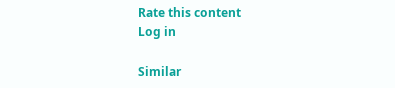Rate this content
Log in

Similar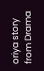oriya story from Drama